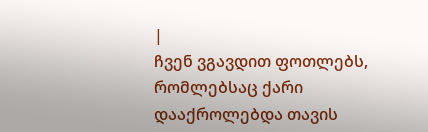|
ჩვენ ვგავდით ფოთლებს, რომლებსაც ქარი დააქროლებდა თავის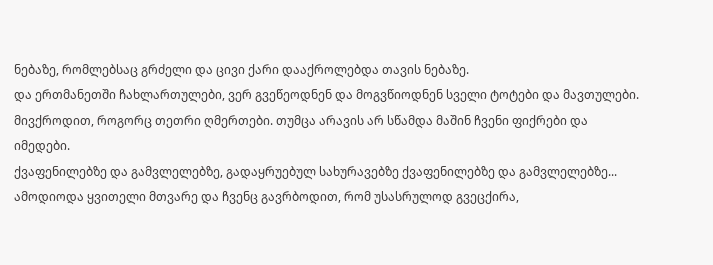ნებაზე, რომლებსაც გრძელი და ცივი ქარი დააქროლებდა თავის ნებაზე.
და ერთმანეთში ჩახლართულები, ვერ გვეწეოდნენ და მოგვწიოდნენ სველი ტოტები და მავთულები.
მივქროდით, როგორც თეთრი ღმერთები. თუმცა არავის არ სწამდა მაშინ ჩვენი ფიქრები და იმედები.
ქვაფენილებზე და გამვლელებზე, გადაყრუებულ სახურავებზე ქვაფენილებზე და გამვლელებზე...
ამოდიოდა ყვითელი მთვარე და ჩვენც გავრბოდით, რომ უსასრულოდ გვეცქირა,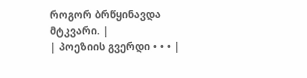როგორ ბრწყინავდა მტკვარი. |
| პოეზიის გვერდი • • • |